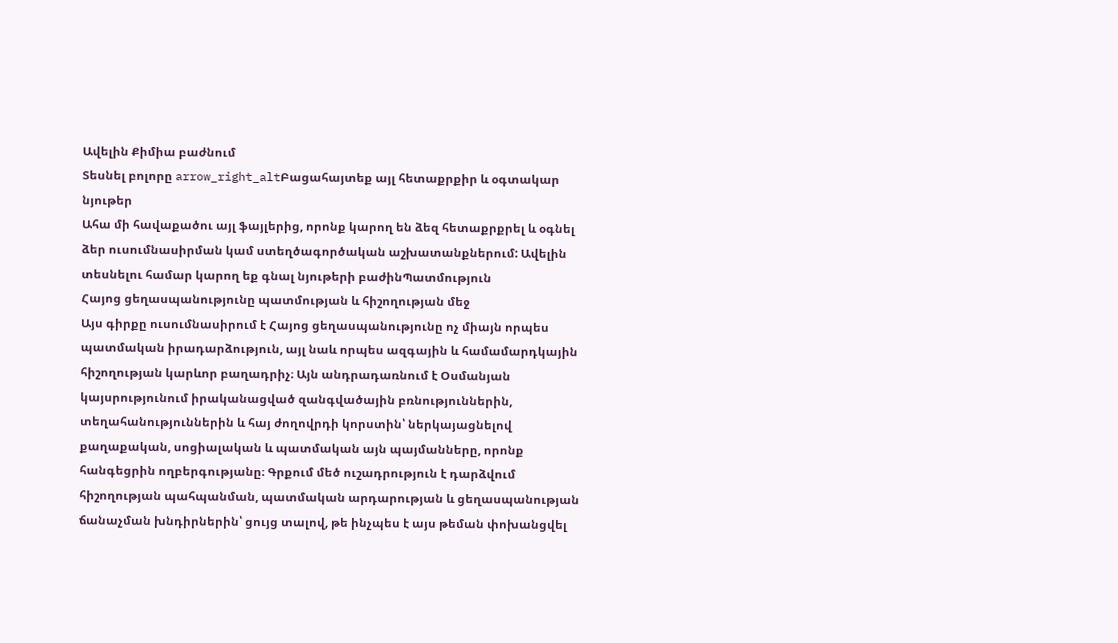Ավելին Քիմիա բաժնում
Տեսնել բոլորը arrow_right_altԲացահայտեք այլ հետաքրքիր և օգտակար նյութեր
Ահա մի հավաքածու այլ ֆայլերից, որոնք կարող են ձեզ հետաքրքրել և օգնել ձեր ուսումնասիրման կամ ստեղծագործական աշխատանքներում: Ավելին տեսնելու համար կարող եք գնալ նյութերի բաժինՊատմություն
Հայոց ցեղասպանությունը պատմության և հիշողության մեջ
Այս գիրքը ուսումնասիրում է Հայոց ցեղասպանությունը ոչ միայն որպես պատմական իրադարձություն, այլ նաև որպես ազգային և համամարդկային հիշողության կարևոր բաղադրիչ։ Այն անդրադառնում է Օսմանյան կայսրությունում իրականացված զանգվածային բռնություններին, տեղահանություններին և հայ ժողովրդի կորստին՝ ներկայացնելով քաղաքական, սոցիալական և պատմական այն պայմանները, որոնք հանգեցրին ողբերգությանը։ Գրքում մեծ ուշադրություն է դարձվում հիշողության պահպանման, պատմական արդարության և ցեղասպանության ճանաչման խնդիրներին՝ ցույց տալով, թե ինչպես է այս թեման փոխանցվել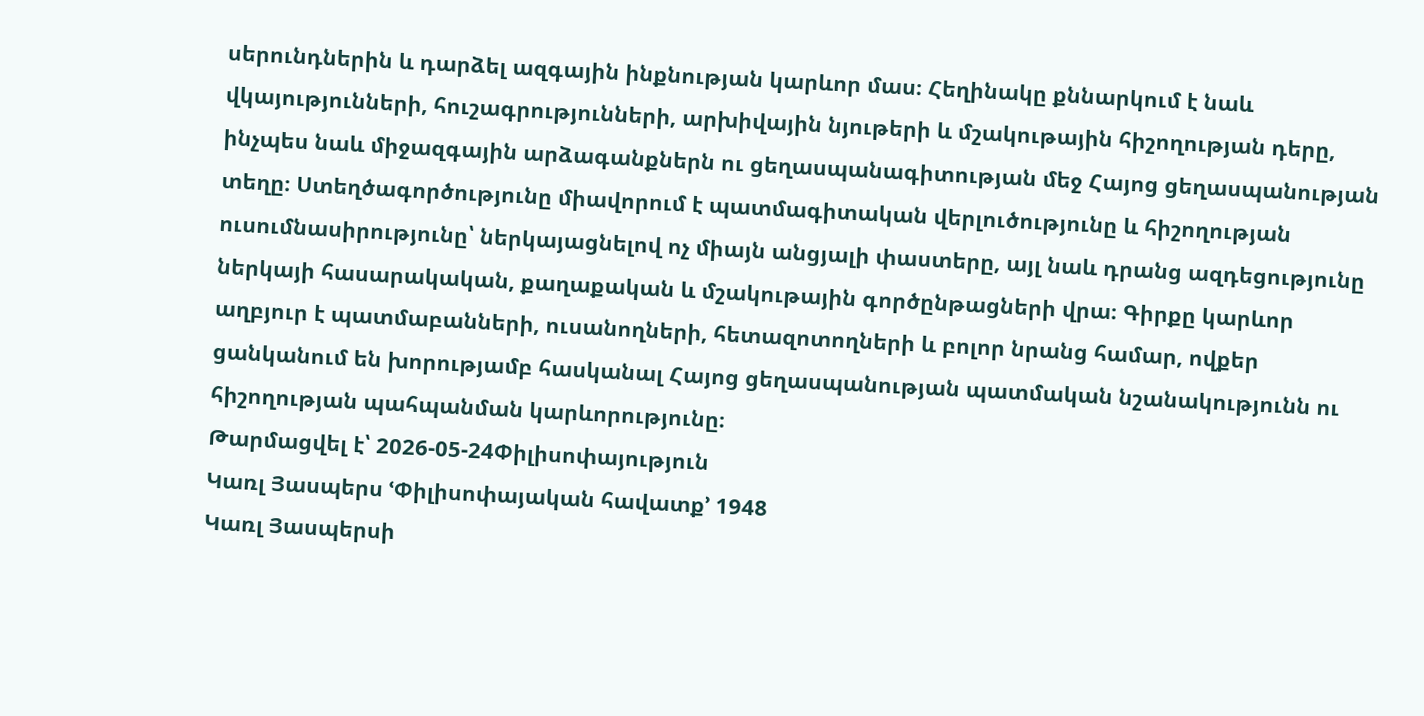սերունդներին և դարձել ազգային ինքնության կարևոր մաս։ Հեղինակը քննարկում է նաև վկայությունների, հուշագրությունների, արխիվային նյութերի և մշակութային հիշողության դերը, ինչպես նաև միջազգային արձագանքներն ու ցեղասպանագիտության մեջ Հայոց ցեղասպանության տեղը։ Ստեղծագործությունը միավորում է պատմագիտական վերլուծությունը և հիշողության ուսումնասիրությունը՝ ներկայացնելով ոչ միայն անցյալի փաստերը, այլ նաև դրանց ազդեցությունը ներկայի հասարակական, քաղաքական և մշակութային գործընթացների վրա։ Գիրքը կարևոր աղբյուր է պատմաբանների, ուսանողների, հետազոտողների և բոլոր նրանց համար, ովքեր ցանկանում են խորությամբ հասկանալ Հայոց ցեղասպանության պատմական նշանակությունն ու հիշողության պահպանման կարևորությունը։
Թարմացվել է՝ 2026-05-24Փիլիսոփայություն
Կառլ Յասպերս ՙՓիլիսոփայական հավատք՚ 1948
Կառլ Յասպերսի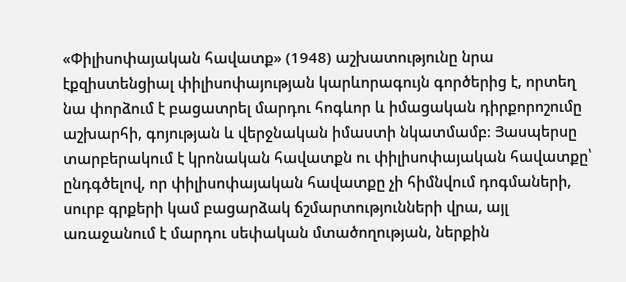«Փիլիսոփայական հավատք» (1948) աշխատությունը նրա էքզիստենցիալ փիլիսոփայության կարևորագույն գործերից է, որտեղ նա փորձում է բացատրել մարդու հոգևոր և իմացական դիրքորոշումը աշխարհի, գոյության և վերջնական իմաստի նկատմամբ։ Յասպերսը տարբերակում է կրոնական հավատքն ու փիլիսոփայական հավատքը՝ ընդգծելով, որ փիլիսոփայական հավատքը չի հիմնվում դոգմաների, սուրբ գրքերի կամ բացարձակ ճշմարտությունների վրա, այլ առաջանում է մարդու սեփական մտածողության, ներքին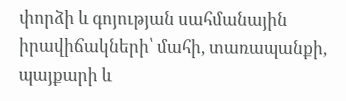փորձի և գոյության սահմանային իրավիճակների՝ մահի, տառապանքի, պայքարի և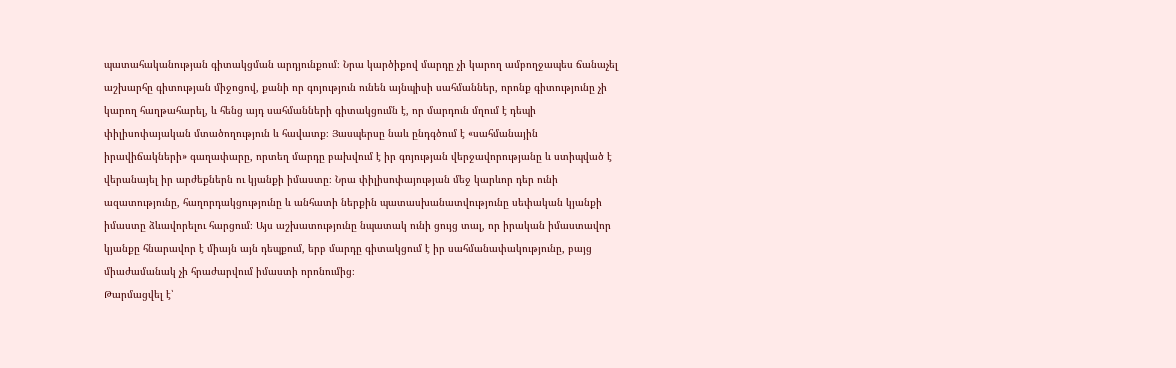պատահականության գիտակցման արդյունքում։ Նրա կարծիքով մարդը չի կարող ամբողջապես ճանաչել աշխարհը գիտության միջոցով, քանի որ գոյություն ունեն այնպիսի սահմաններ, որոնք գիտությունը չի կարող հաղթահարել, և հենց այդ սահմանների գիտակցումն է, որ մարդուն մղում է դեպի փիլիսոփայական մտածողություն և հավատք։ Յասպերսը նաև ընդգծում է «սահմանային իրավիճակների» գաղափարը, որտեղ մարդը բախվում է իր գոյության վերջավորությանը և ստիպված է վերանայել իր արժեքներն ու կյանքի իմաստը։ Նրա փիլիսոփայության մեջ կարևոր դեր ունի ազատությունը, հաղորդակցությունը և անհատի ներքին պատասխանատվությունը սեփական կյանքի իմաստը ձևավորելու հարցում։ Այս աշխատությունը նպատակ ունի ցույց տալ, որ իրական իմաստավոր կյանքը հնարավոր է միայն այն դեպքում, երբ մարդը գիտակցում է իր սահմանափակությունը, բայց միաժամանակ չի հրաժարվում իմաստի որոնումից։
Թարմացվել է՝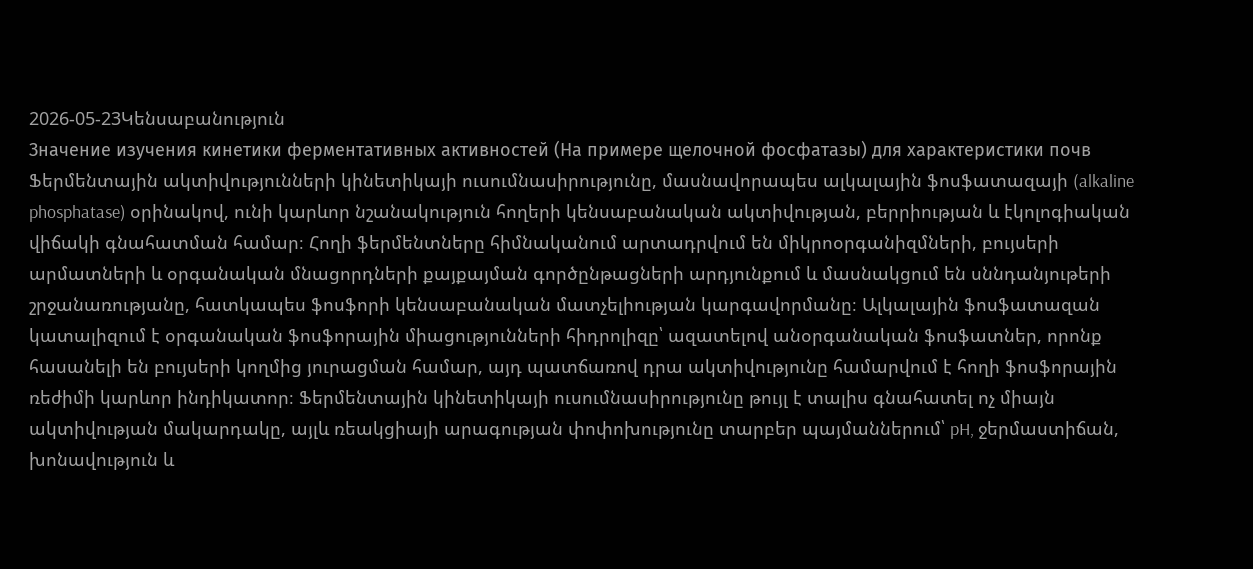2026-05-23Կենսաբանություն
Значение изучения кинетики ферментативных активностей (На примере щелочной фосфатазы) для характеристики почв
Ֆերմենտային ակտիվությունների կինետիկայի ուսումնասիրությունը, մասնավորապես ալկալային ֆոսֆատազայի (alkaline phosphatase) օրինակով, ունի կարևոր նշանակություն հողերի կենսաբանական ակտիվության, բերրիության և էկոլոգիական վիճակի գնահատման համար։ Հողի ֆերմենտները հիմնականում արտադրվում են միկրոօրգանիզմների, բույսերի արմատների և օրգանական մնացորդների քայքայման գործընթացների արդյունքում և մասնակցում են սննդանյութերի շրջանառությանը, հատկապես ֆոսֆորի կենսաբանական մատչելիության կարգավորմանը։ Ալկալային ֆոսֆատազան կատալիզում է օրգանական ֆոսֆորային միացությունների հիդրոլիզը՝ ազատելով անօրգանական ֆոսֆատներ, որոնք հասանելի են բույսերի կողմից յուրացման համար, այդ պատճառով դրա ակտիվությունը համարվում է հողի ֆոսֆորային ռեժիմի կարևոր ինդիկատոր։ Ֆերմենտային կինետիկայի ուսումնասիրությունը թույլ է տալիս գնահատել ոչ միայն ակտիվության մակարդակը, այլև ռեակցիայի արագության փոփոխությունը տարբեր պայմաններում՝ pH, ջերմաստիճան, խոնավություն և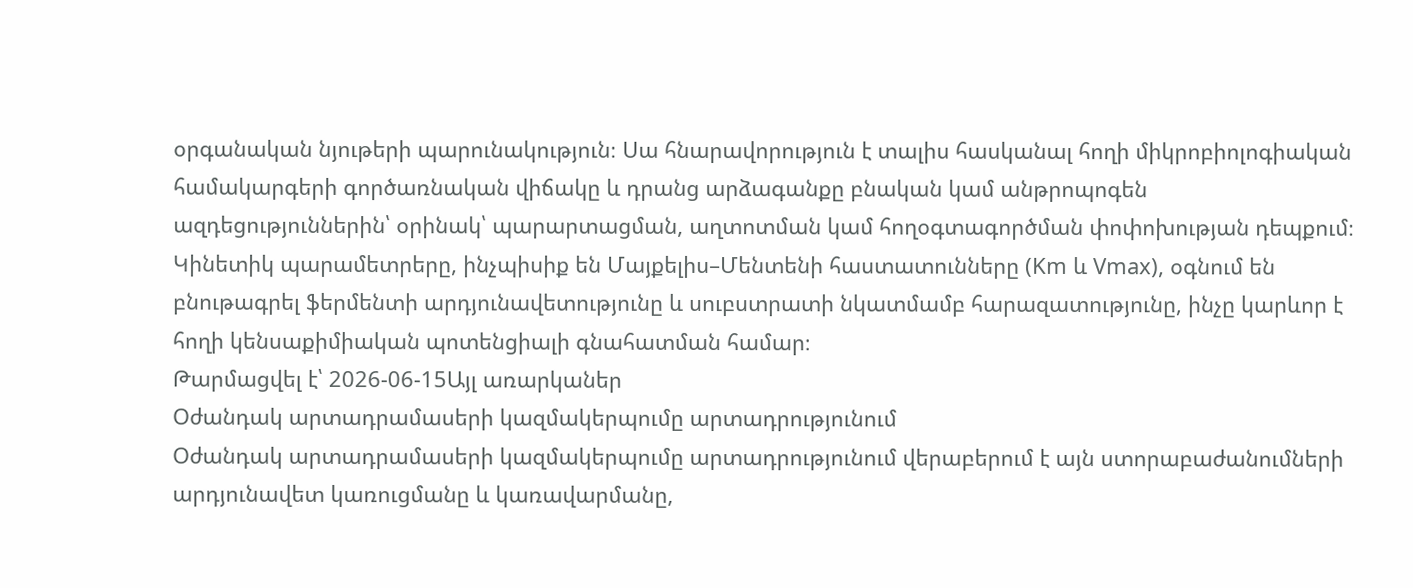օրգանական նյութերի պարունակություն։ Սա հնարավորություն է տալիս հասկանալ հողի միկրոբիոլոգիական համակարգերի գործառնական վիճակը և դրանց արձագանքը բնական կամ անթրոպոգեն ազդեցություններին՝ օրինակ՝ պարարտացման, աղտոտման կամ հողօգտագործման փոփոխության դեպքում։ Կինետիկ պարամետրերը, ինչպիսիք են Մայքելիս–Մենտենի հաստատունները (Km և Vmax), օգնում են բնութագրել ֆերմենտի արդյունավետությունը և սուբստրատի նկատմամբ հարազատությունը, ինչը կարևոր է հողի կենսաքիմիական պոտենցիալի գնահատման համար։
Թարմացվել է՝ 2026-06-15Այլ առարկաներ
Օժանդակ արտադրամասերի կազմակերպումը արտադրությունում
Օժանդակ արտադրամասերի կազմակերպումը արտադրությունում վերաբերում է այն ստորաբաժանումների արդյունավետ կառուցմանը և կառավարմանը,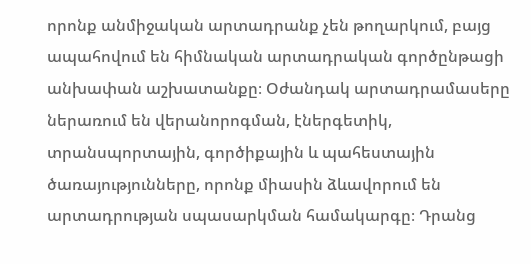որոնք անմիջական արտադրանք չեն թողարկում, բայց ապահովում են հիմնական արտադրական գործընթացի անխափան աշխատանքը։ Օժանդակ արտադրամասերը ներառում են վերանորոգման, էներգետիկ, տրանսպորտային, գործիքային և պահեստային ծառայությունները, որոնք միասին ձևավորում են արտադրության սպասարկման համակարգը։ Դրանց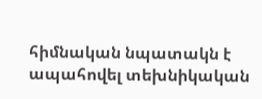հիմնական նպատակն է ապահովել տեխնիկական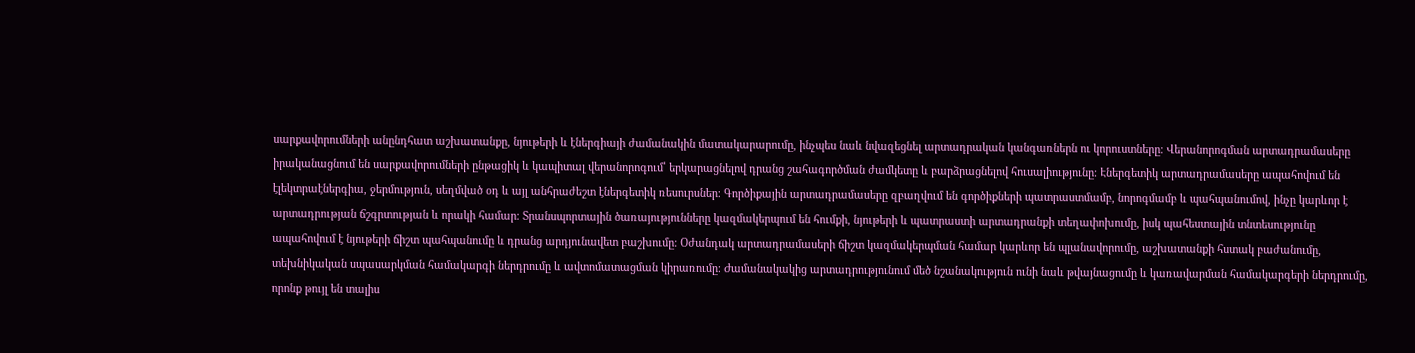սարքավորումների անընդհատ աշխատանքը, նյութերի և էներգիայի ժամանակին մատակարարումը, ինչպես նաև նվազեցնել արտադրական կանգառներն ու կորուստները։ Վերանորոգման արտադրամասերը իրականացնում են սարքավորումների ընթացիկ և կապիտալ վերանորոգում՝ երկարացնելով դրանց շահագործման ժամկետը և բարձրացնելով հուսալիությունը։ Էներգետիկ արտադրամասերը ապահովում են էլեկտրաէներգիա, ջերմություն, սեղմված օդ և այլ անհրաժեշտ էներգետիկ ռեսուրսներ։ Գործիքային արտադրամասերը զբաղվում են գործիքների պատրաստմամբ, նորոգմամբ և պահպանումով, ինչը կարևոր է արտադրության ճշգրտության և որակի համար։ Տրանսպորտային ծառայությունները կազմակերպում են հումքի, նյութերի և պատրաստի արտադրանքի տեղափոխումը, իսկ պահեստային տնտեսությունը ապահովում է նյութերի ճիշտ պահպանումը և դրանց արդյունավետ բաշխումը։ Օժանդակ արտադրամասերի ճիշտ կազմակերպման համար կարևոր են պլանավորումը, աշխատանքի հստակ բաժանումը, տեխնիկական սպասարկման համակարգի ներդրումը և ավտոմատացման կիրառումը։ Ժամանակակից արտադրությունում մեծ նշանակություն ունի նաև թվայնացումը և կառավարման համակարգերի ներդրումը, որոնք թույլ են տալիս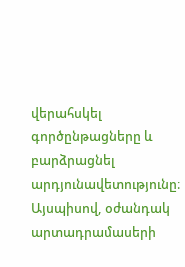վերահսկել գործընթացները և բարձրացնել արդյունավետությունը։ Այսպիսով, օժանդակ արտադրամասերի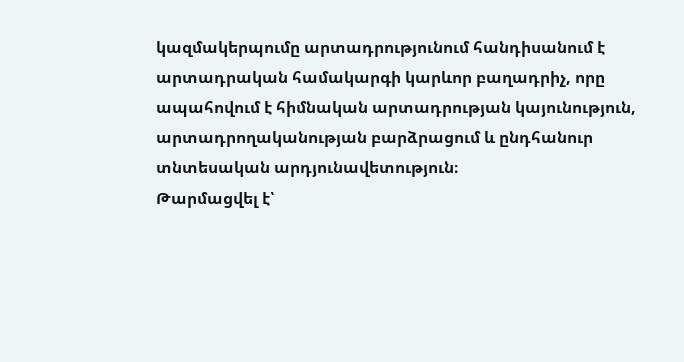կազմակերպումը արտադրությունում հանդիսանում է արտադրական համակարգի կարևոր բաղադրիչ, որը ապահովում է հիմնական արտադրության կայունություն, արտադրողականության բարձրացում և ընդհանուր տնտեսական արդյունավետություն։
Թարմացվել է՝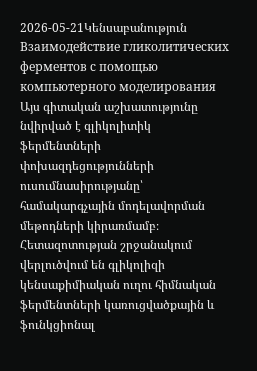2026-05-21Կենսաբանություն
Взаимодействие гликолитических ферментов с помощью компьютерного моделирования
Այս գիտական աշխատությունը նվիրված է գլիկոլիտիկ ֆերմենտների փոխազդեցությունների ուսումնասիրությանը՝ համակարգչային մոդելավորման մեթոդների կիրառմամբ։ Հետազոտության շրջանակում վերլուծվում են գլիկոլիզի կենսաքիմիական ուղու հիմնական ֆերմենտների կառուցվածքային և ֆունկցիոնալ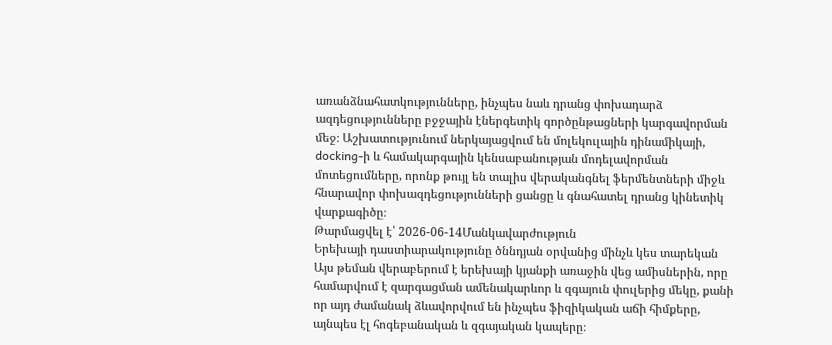առանձնահատկությունները, ինչպես նաև դրանց փոխադարձ ազդեցությունները բջջային էներգետիկ գործընթացների կարգավորման մեջ։ Աշխատությունում ներկայացվում են մոլեկուլային դինամիկայի, docking-ի և համակարգային կենսաբանության մոդելավորման մոտեցումները, որոնք թույլ են տալիս վերականգնել ֆերմենտների միջև հնարավոր փոխազդեցությունների ցանցը և գնահատել դրանց կինետիկ վարքագիծը։
Թարմացվել է՝ 2026-06-14Մանկավարժություն
Երեխայի դաստիարակությունը ծննդյան օրվանից մինչև կես տարեկան
Այս թեման վերաբերում է երեխայի կյանքի առաջին վեց ամիսներին, որը համարվում է զարգացման ամենակարևոր և զգայուն փուլերից մեկը, քանի որ այդ ժամանակ ձևավորվում են ինչպես ֆիզիկական աճի հիմքերը, այնպես էլ հոգեբանական և զգայական կապերը։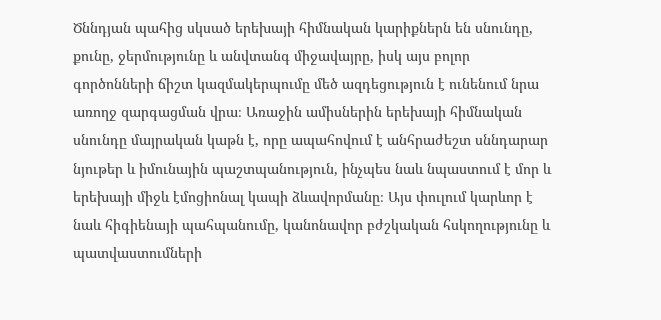Ծննդյան պահից սկսած երեխայի հիմնական կարիքներն են սնունդը, քունը, ջերմությունը և անվտանգ միջավայրը, իսկ այս բոլոր գործոնների ճիշտ կազմակերպումը մեծ ազդեցություն է ունենում նրա առողջ զարգացման վրա։ Առաջին ամիսներին երեխայի հիմնական սնունդը մայրական կաթն է, որը ապահովում է անհրաժեշտ սննդարար նյութեր և իմունային պաշտպանություն, ինչպես նաև նպաստում է մոր և երեխայի միջև էմոցիոնալ կապի ձևավորմանը։ Այս փուլում կարևոր է նաև հիգիենայի պահպանումը, կանոնավոր բժշկական հսկողությունը և պատվաստումների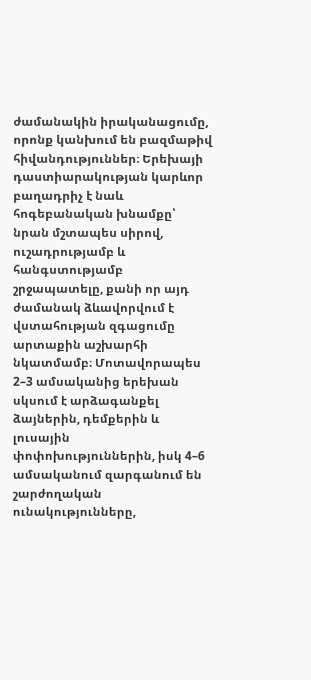ժամանակին իրականացումը, որոնք կանխում են բազմաթիվ հիվանդություններ։ Երեխայի դաստիարակության կարևոր բաղադրիչ է նաև հոգեբանական խնամքը՝ նրան մշտապես սիրով, ուշադրությամբ և հանգստությամբ շրջապատելը, քանի որ այդ ժամանակ ձևավորվում է վստահության զգացումը արտաքին աշխարհի նկատմամբ։ Մոտավորապես 2–3 ամսականից երեխան սկսում է արձագանքել ձայներին, դեմքերին և լուսային փոփոխություններին, իսկ 4–6 ամսականում զարգանում են շարժողական ունակությունները,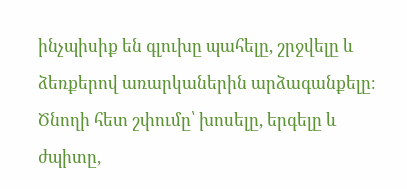ինչպիսիք են գլուխը պահելը, շրջվելը և ձեռքերով առարկաներին արձագանքելը։ Ծնողի հետ շփումը՝ խոսելը, երգելը և ժպիտը,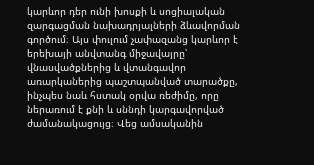կարևոր դեր ունի խոսքի և սոցիալական զարգացման նախադրյալների ձևավորման գործում։ Այս փուլում չափազանց կարևոր է երեխայի անվտանգ միջավայրը՝ վնասվածքներից և վտանգավոր առարկաներից պաշտպանված տարածքը, ինչպես նաև հստակ օրվա ռեժիմը, որը ներառում է քնի և սննդի կարգավորված ժամանակացույց։ Վեց ամսականին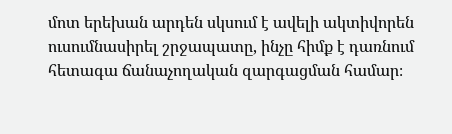մոտ երեխան արդեն սկսում է ավելի ակտիվորեն ուսումնասիրել շրջապատը, ինչը հիմք է դառնում հետագա ճանաչողական զարգացման համար։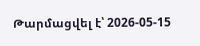Թարմացվել է՝ 2026-05-15